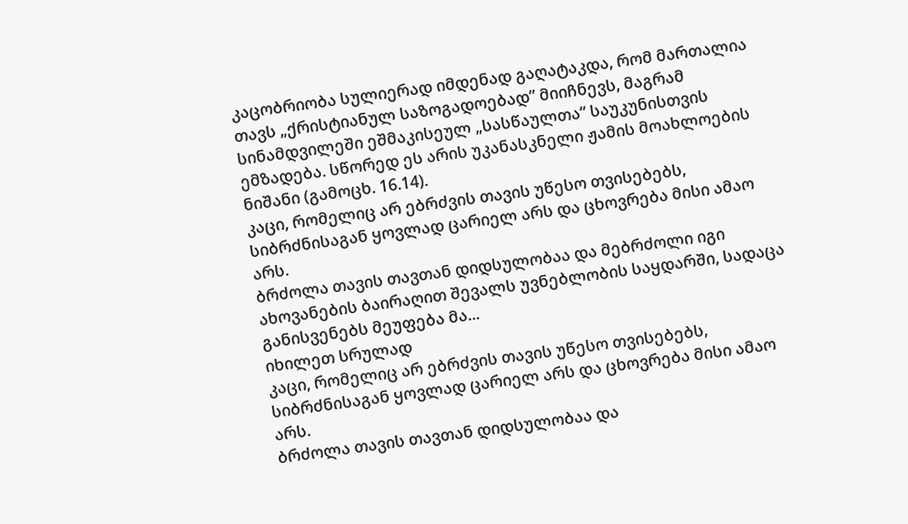კაცობრიობა სულიერად იმდენად გაღატაკდა, რომ მართალია თავს „ქრისტიანულ საზოგადოებად” მიიჩნევს, მაგრამ სინამდვილეში ეშმაკისეულ „სასწაულთა“ საუკუნისთვის ემზადება. სწორედ ეს არის უკანასკნელი ჟამის მოახლოების ნიშანი (გამოცხ. 16.14).
კაცი, რომელიც არ ებრძვის თავის უწესო თვისებებს, სიბრძნისაგან ყოვლად ცარიელ არს და ცხოვრება მისი ამაო არს.
ბრძოლა თავის თავთან დიდსულობაა და მებრძოლი იგი ახოვანების ბაირაღით შევალს უვნებლობის საყდარში, სადაცა განისვენებს მეუფება მა...
იხილეთ სრულად
კაცი, რომელიც არ ებრძვის თავის უწესო თვისებებს, სიბრძნისაგან ყოვლად ცარიელ არს და ცხოვრება მისი ამაო არს.
ბრძოლა თავის თავთან დიდსულობაა და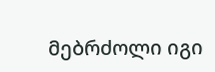მებრძოლი იგი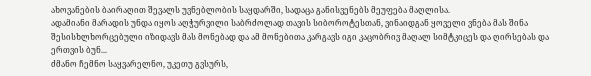ახოვანების ბაირაღით შევალს უვნებლობის საყდარში, სადაცა განისვენებს მეუფება მაღლისა.
ადამიანი მარადის უნდა იყოს აღჭურვილი საბრძოლად თავის სიბოროტესთან, ვინაიდგან ყოველი ვნება მას შინა შესისხლხორცებული იზიდავს მას მონებად და ამ მონებითა კარგავს იგი კაცობრივ მაღალ სიმტკიცეს და ღირსებას და ერთვის ბუნ...
ძმანო ჩემნო საყვარელნო, უკეთუ გვსურს,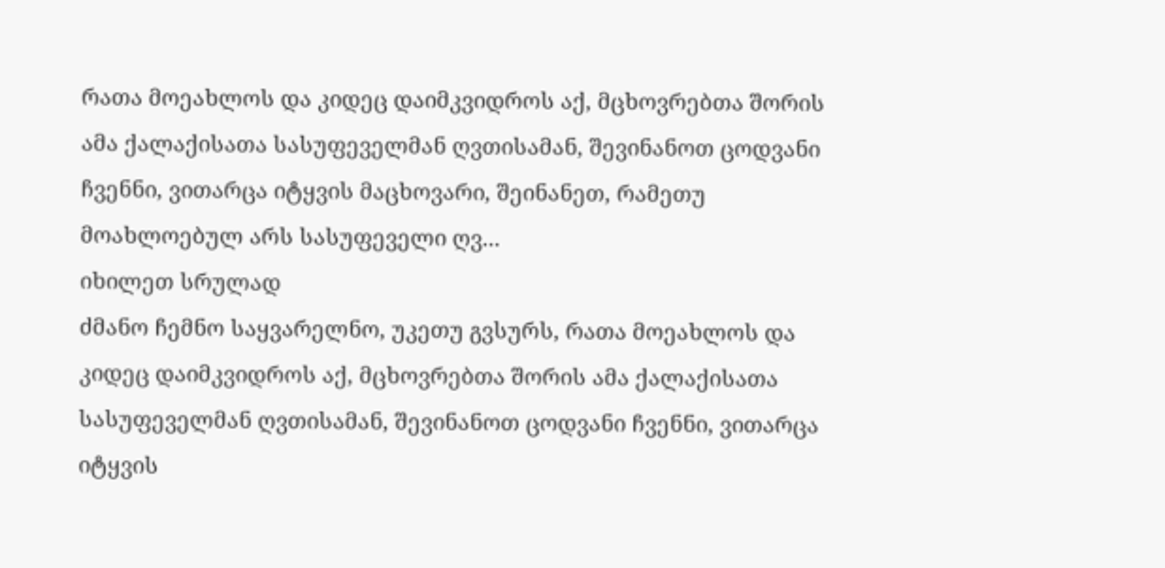რათა მოეახლოს და კიდეც დაიმკვიდროს აქ, მცხოვრებთა შორის ამა ქალაქისათა სასუფეველმან ღვთისამან, შევინანოთ ცოდვანი ჩვენნი, ვითარცა იტყვის მაცხოვარი, შეინანეთ, რამეთუ მოახლოებულ არს სასუფეველი ღვ...
იხილეთ სრულად
ძმანო ჩემნო საყვარელნო, უკეთუ გვსურს, რათა მოეახლოს და კიდეც დაიმკვიდროს აქ, მცხოვრებთა შორის ამა ქალაქისათა სასუფეველმან ღვთისამან, შევინანოთ ცოდვანი ჩვენნი, ვითარცა იტყვის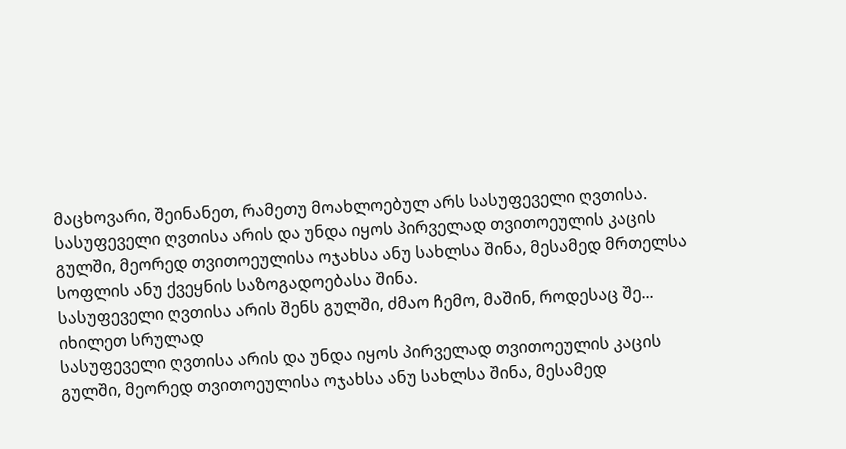მაცხოვარი, შეინანეთ, რამეთუ მოახლოებულ არს სასუფეველი ღვთისა.
სასუფეველი ღვთისა არის და უნდა იყოს პირველად თვითოეულის კაცის გულში, მეორედ თვითოეულისა ოჯახსა ანუ სახლსა შინა, მესამედ მრთელსა სოფლის ანუ ქვეყნის საზოგადოებასა შინა.
სასუფეველი ღვთისა არის შენს გულში, ძმაო ჩემო, მაშინ, როდესაც შე...
იხილეთ სრულად
სასუფეველი ღვთისა არის და უნდა იყოს პირველად თვითოეულის კაცის გულში, მეორედ თვითოეულისა ოჯახსა ანუ სახლსა შინა, მესამედ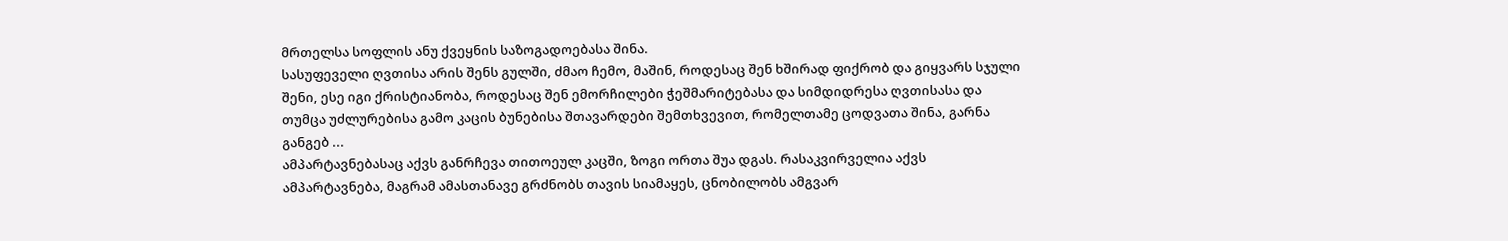მრთელსა სოფლის ანუ ქვეყნის საზოგადოებასა შინა.
სასუფეველი ღვთისა არის შენს გულში, ძმაო ჩემო, მაშინ, როდესაც შენ ხშირად ფიქრობ და გიყვარს სჯული შენი, ესე იგი ქრისტიანობა, როდესაც შენ ემორჩილები ჭეშმარიტებასა და სიმდიდრესა ღვთისასა და თუმცა უძლურებისა გამო კაცის ბუნებისა შთავარდები შემთხვევით, რომელთამე ცოდვათა შინა, გარნა განგებ ...
ამპარტავნებასაც აქვს განრჩევა თითოეულ კაცში, ზოგი ორთა შუა დგას. რასაკვირველია აქვს ამპარტავნება, მაგრამ ამასთანავე გრძნობს თავის სიამაყეს, ცნობილობს ამგვარ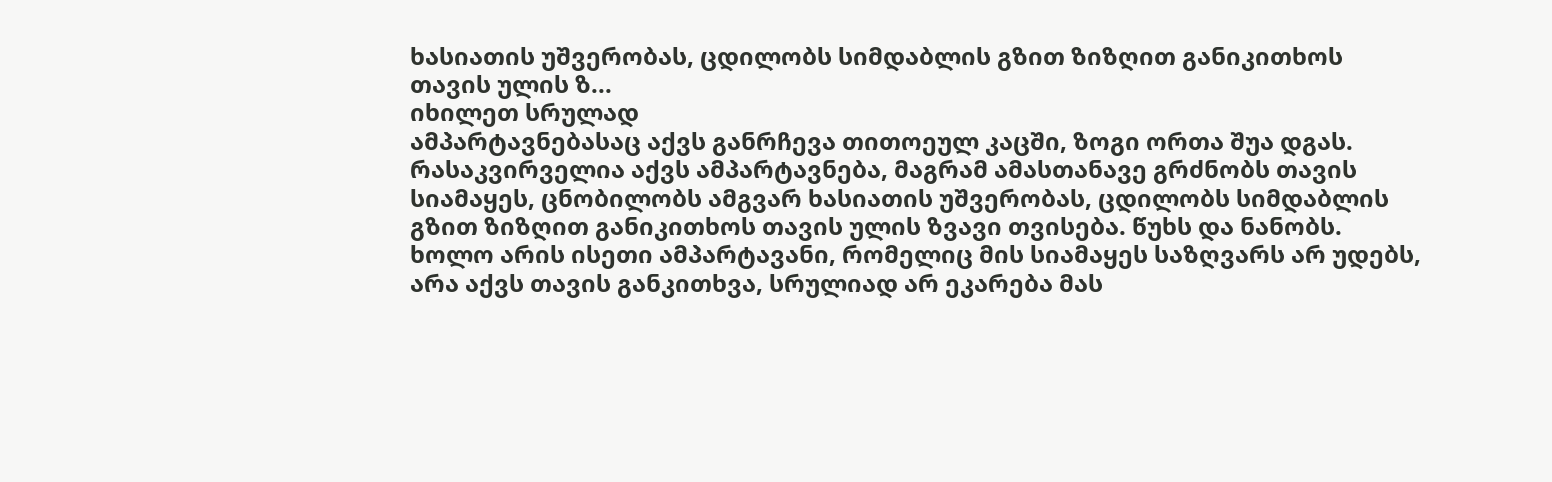ხასიათის უშვერობას, ცდილობს სიმდაბლის გზით ზიზღით განიკითხოს თავის ულის ზ...
იხილეთ სრულად
ამპარტავნებასაც აქვს განრჩევა თითოეულ კაცში, ზოგი ორთა შუა დგას. რასაკვირველია აქვს ამპარტავნება, მაგრამ ამასთანავე გრძნობს თავის სიამაყეს, ცნობილობს ამგვარ ხასიათის უშვერობას, ცდილობს სიმდაბლის გზით ზიზღით განიკითხოს თავის ულის ზვავი თვისება. წუხს და ნანობს. ხოლო არის ისეთი ამპარტავანი, რომელიც მის სიამაყეს საზღვარს არ უდებს, არა აქვს თავის განკითხვა, სრულიად არ ეკარება მას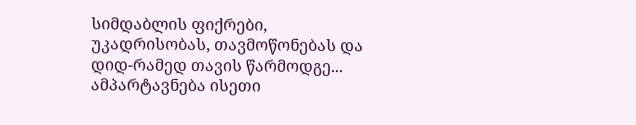სიმდაბლის ფიქრები, უკადრისობას, თავმოწონებას და დიდ-რამედ თავის წარმოდგე...
ამპარტავნება ისეთი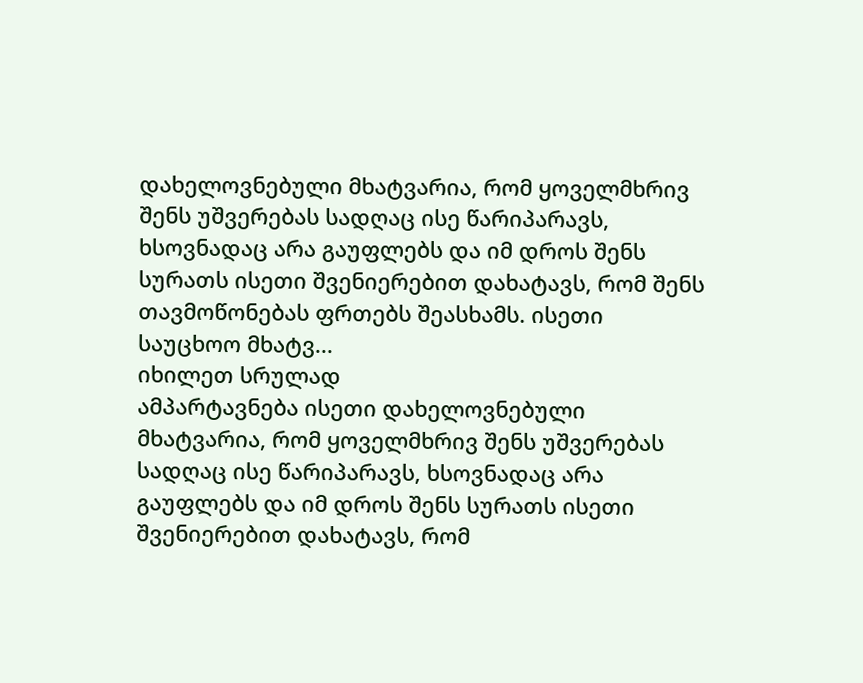დახელოვნებული მხატვარია, რომ ყოველმხრივ შენს უშვერებას სადღაც ისე წარიპარავს, ხსოვნადაც არა გაუფლებს და იმ დროს შენს სურათს ისეთი შვენიერებით დახატავს, რომ შენს თავმოწონებას ფრთებს შეასხამს. ისეთი საუცხოო მხატვ...
იხილეთ სრულად
ამპარტავნება ისეთი დახელოვნებული მხატვარია, რომ ყოველმხრივ შენს უშვერებას სადღაც ისე წარიპარავს, ხსოვნადაც არა გაუფლებს და იმ დროს შენს სურათს ისეთი შვენიერებით დახატავს, რომ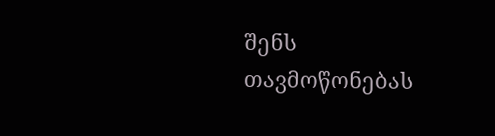შენს თავმოწონებას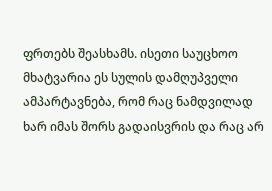ფრთებს შეასხამს. ისეთი საუცხოო მხატვარია ეს სულის დამღუპველი ამპარტავნება, რომ რაც ნამდვილად ხარ იმას შორს გადაისვრის და რაც არ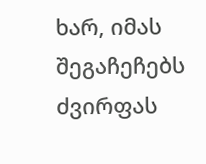ხარ, იმას შეგაჩეჩებს ძვირფას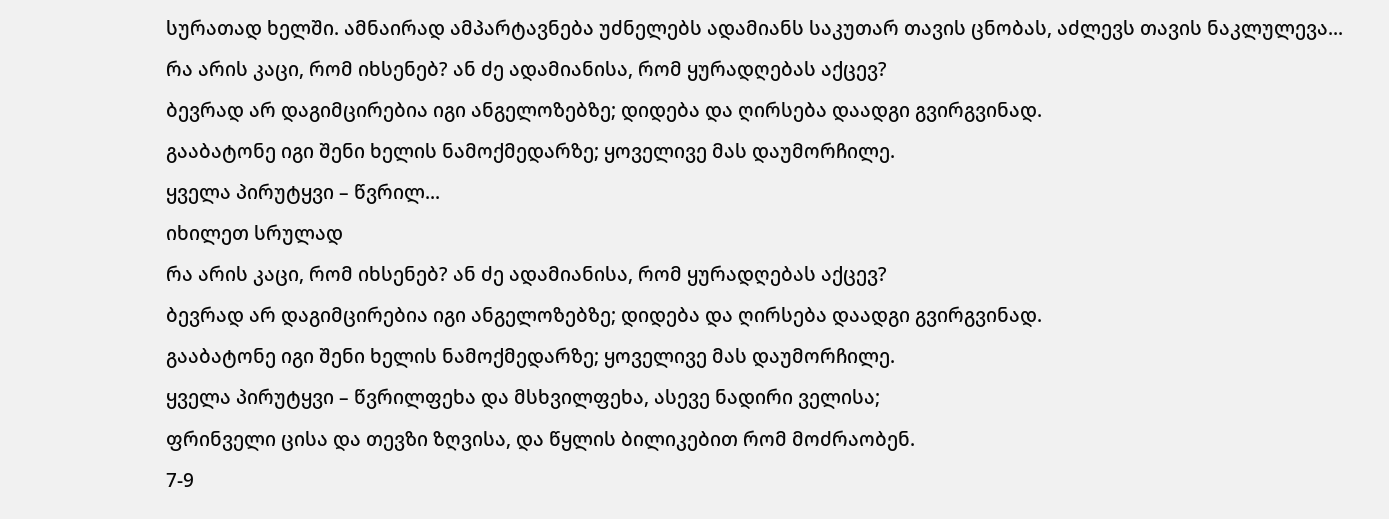სურათად ხელში. ამნაირად ამპარტავნება უძნელებს ადამიანს საკუთარ თავის ცნობას, აძლევს თავის ნაკლულევა...
რა არის კაცი, რომ იხსენებ? ან ძე ადამიანისა, რომ ყურადღებას აქცევ?
ბევრად არ დაგიმცირებია იგი ანგელოზებზე; დიდება და ღირსება დაადგი გვირგვინად.
გააბატონე იგი შენი ხელის ნამოქმედარზე; ყოველივე მას დაუმორჩილე.
ყველა პირუტყვი – წვრილ...
იხილეთ სრულად
რა არის კაცი, რომ იხსენებ? ან ძე ადამიანისა, რომ ყურადღებას აქცევ?
ბევრად არ დაგიმცირებია იგი ანგელოზებზე; დიდება და ღირსება დაადგი გვირგვინად.
გააბატონე იგი შენი ხელის ნამოქმედარზე; ყოველივე მას დაუმორჩილე.
ყველა პირუტყვი – წვრილფეხა და მსხვილფეხა, ასევე ნადირი ველისა;
ფრინველი ცისა და თევზი ზღვისა, და წყლის ბილიკებით რომ მოძრაობენ.
7-9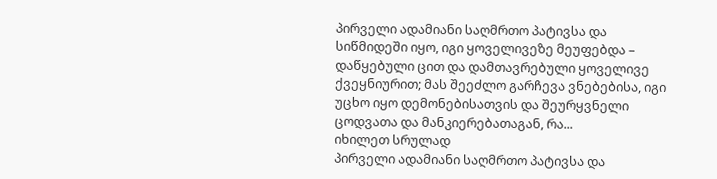პირველი ადამიანი საღმრთო პატივსა და სიწმიდეში იყო, იგი ყოველივეზე მეუფებდა – დაწყებული ცით და დამთავრებული ყოველივე ქვეყნიურით; მას შეეძლო გარჩევა ვნებებისა, იგი უცხო იყო დემონებისათვის და შეურყვნელი ცოდვათა და მანკიერებათაგან, რა...
იხილეთ სრულად
პირველი ადამიანი საღმრთო პატივსა და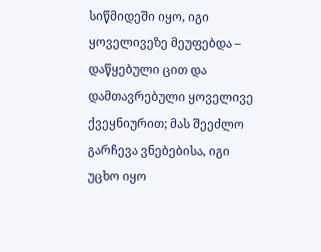სიწმიდეში იყო, იგი ყოველივეზე მეუფებდა – დაწყებული ცით და დამთავრებული ყოველივე ქვეყნიურით; მას შეეძლო გარჩევა ვნებებისა, იგი უცხო იყო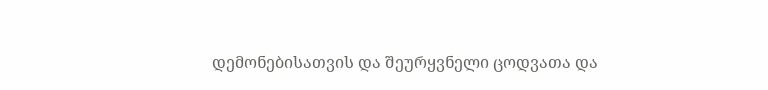დემონებისათვის და შეურყვნელი ცოდვათა და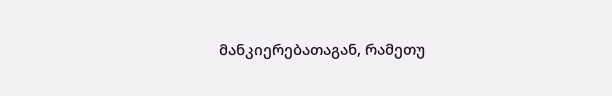მანკიერებათაგან, რამეთუ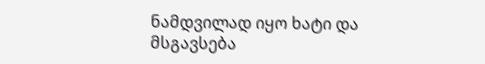ნამდვილად იყო ხატი და მსგავსება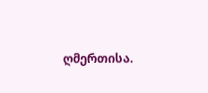ღმერთისა.